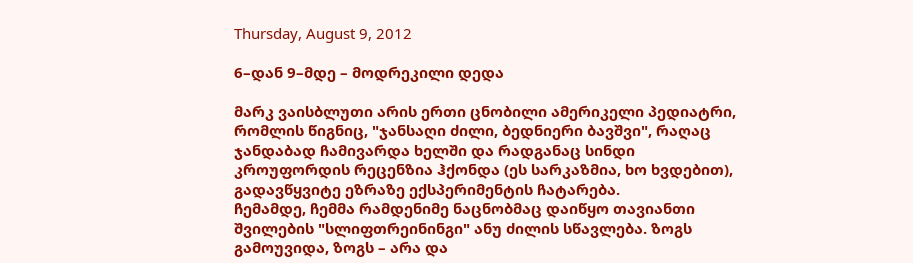Thursday, August 9, 2012

6–დან 9–მდე – მოდრეკილი დედა

მარკ ვაისბლუთი არის ერთი ცნობილი ამერიკელი პედიატრი, რომლის წიგნიც, "ჯანსაღი ძილი, ბედნიერი ბავშვი", რაღაც ჯანდაბად ჩამივარდა ხელში და რადგანაც სინდი კროუფორდის რეცენზია ჰქონდა (ეს სარკაზმია, ხო ხვდებით), გადავწყვიტე ეზრაზე ექსპერიმენტის ჩატარება.
ჩემამდე, ჩემმა რამდენიმე ნაცნობმაც დაიწყო თავიანთი შვილების "სლიფთრეინინგი" ანუ ძილის სწავლება. ზოგს გამოუვიდა, ზოგს – არა და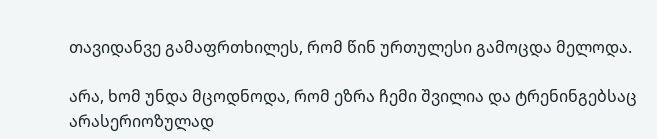თავიდანვე გამაფრთხილეს, რომ წინ ურთულესი გამოცდა მელოდა.

არა, ხომ უნდა მცოდნოდა, რომ ეზრა ჩემი შვილია და ტრენინგებსაც არასერიოზულად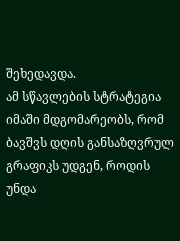შეხედავდა.
ამ სწავლების სტრატეგია იმაში მდგომარეობს, რომ ბავშვს დღის განსაზღვრულ გრაფიკს უდგენ, როდის უნდა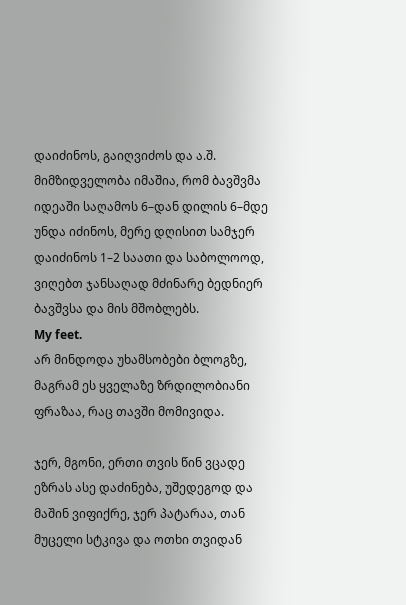დაიძინოს, გაიღვიძოს და ა.შ. მიმზიდველობა იმაშია, რომ ბავშვმა იდეაში საღამოს 6–დან დილის 6–მდე უნდა იძინოს, მერე დღისით სამჯერ დაიძინოს 1–2 საათი და საბოლოოდ, ვიღებთ ჯანსაღად მძინარე ბედნიერ ბავშვსა და მის მშობლებს.
My feet.
არ მინდოდა უხამსობები ბლოგზე, მაგრამ ეს ყველაზე ზრდილობიანი ფრაზაა, რაც თავში მომივიდა.

ჯერ, მგონი, ერთი თვის წინ ვცადე ეზრას ასე დაძინება, უშედეგოდ და მაშინ ვიფიქრე, ჯერ პატარაა, თან მუცელი სტკივა და ოთხი თვიდან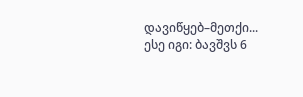დავიწყებ–მეთქი...
ესე იგი: ბავშვს 6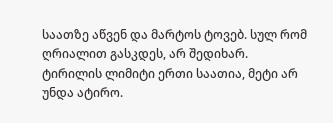საათზე აწვენ და მარტოს ტოვებ. სულ რომ ღრიალით გასკდეს, არ შედიხარ. ტირილის ლიმიტი ერთი საათია, მეტი არ უნდა ატირო.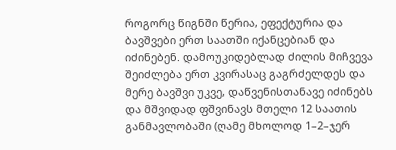როგორც წიგნში წერია, ეფექტურია და ბავშვები ერთ საათში იქანცებიან და იძინებენ. დამოუკიდებლად ძილის მიჩვევა შეიძლება ერთ კვირასაც გაგრძელდეს და მერე ბავშვი უკვე, დაწვენისთანავე იძინებს და მშვიდად ფშვინავს მთელი 12 საათის განმავლობაში (ღამე მხოლოდ 1–2–ჯერ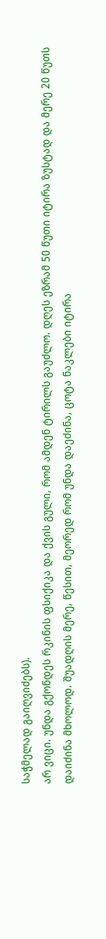საჭმელად გაიღვიძებს).
არ ვიცი. უნდა გქონდეს რკინის ფსიქიკა და ქვის გული, რომ ამდენ ტირილს გაუძლო. დღეს ეზრამ 50 წუთი იტირა ზუსტად და მერე 20 წუთს დაიძინა მხოლოდ. შუადღის მერე, წესით, მეორედ რომ უნდა დაეძინა, ცოტა ნაკლები იტირა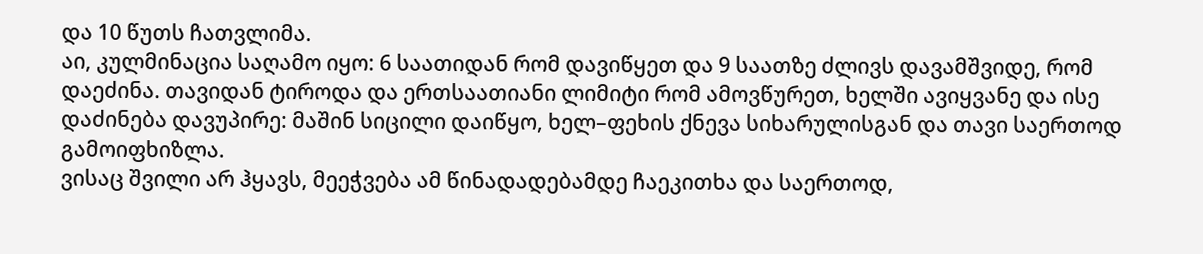და 10 წუთს ჩათვლიმა.
აი, კულმინაცია საღამო იყო: 6 საათიდან რომ დავიწყეთ და 9 საათზე ძლივს დავამშვიდე, რომ დაეძინა. თავიდან ტიროდა და ერთსაათიანი ლიმიტი რომ ამოვწურეთ, ხელში ავიყვანე და ისე დაძინება დავუპირე: მაშინ სიცილი დაიწყო, ხელ–ფეხის ქნევა სიხარულისგან და თავი საერთოდ გამოიფხიზლა.
ვისაც შვილი არ ჰყავს, მეეჭვება ამ წინადადებამდე ჩაეკითხა და საერთოდ,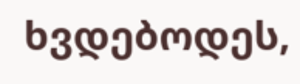ხვდებოდეს,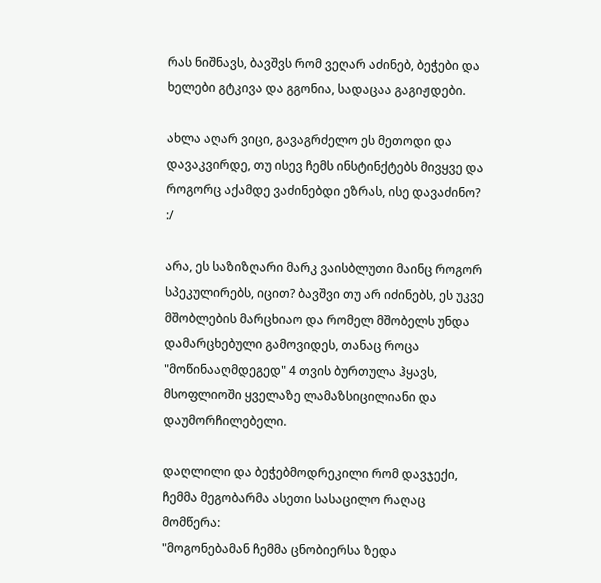რას ნიშნავს, ბავშვს რომ ვეღარ აძინებ, ბეჭები და ხელები გტკივა და გგონია, სადაცაა გაგიჟდები.

ახლა აღარ ვიცი, გავაგრძელო ეს მეთოდი და დავაკვირდე, თუ ისევ ჩემს ინსტინქტებს მივყვე და როგორც აქამდე ვაძინებდი ეზრას, ისე დავაძინო? :/

არა, ეს საზიზღარი მარკ ვაისბლუთი მაინც როგორ სპეკულირებს, იცით? ბავშვი თუ არ იძინებს, ეს უკვე მშობლების მარცხიაო და რომელ მშობელს უნდა დამარცხებული გამოვიდეს, თანაც როცა "მოწინააღმდეგედ" 4 თვის ბურთულა ჰყავს, მსოფლიოში ყველაზე ლამაზსიცილიანი და დაუმორჩილებელი.

დაღლილი და ბეჭებმოდრეკილი რომ დავჯექი, ჩემმა მეგობარმა ასეთი სასაცილო რაღაც მომწერა:
"მოგონებამან ჩემმა ცნობიერსა ზედა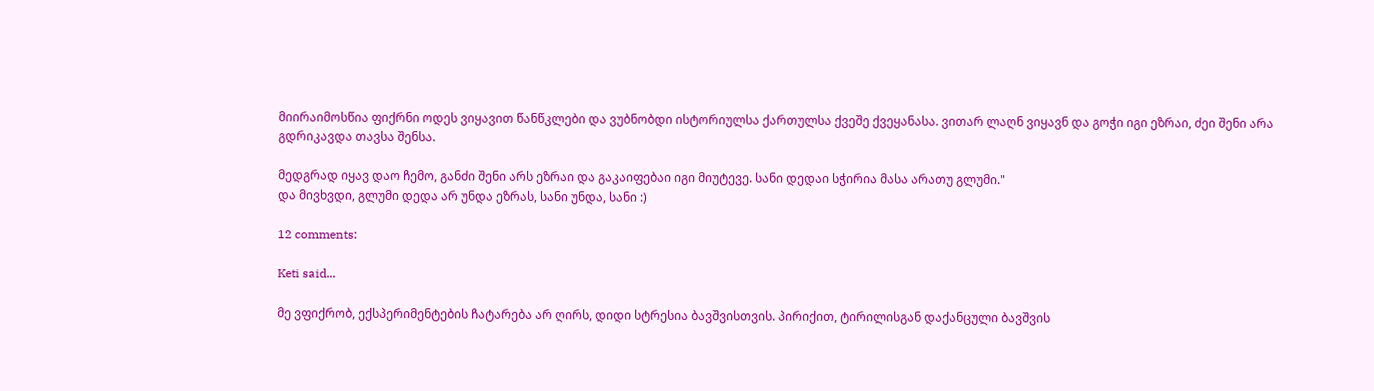მიირაიმოსწია ფიქრნი ოდეს ვიყავით წანწკლები და ვუბნობდი ისტორიულსა ქართულსა ქვეშე ქვეყანასა. ვითარ ლაღნ ვიყავნ და გოჭი იგი ეზრაი, ძეი შენი არა გდრიკავდა თავსა შენსა.

მედგრად იყავ დაო ჩემო, განძი შენი არს ეზრაი და გაკაიფებაი იგი მიუტევე. სანი დედაი სჭირია მასა არათუ გლუმი."
და მივხვდი, გლუმი დედა არ უნდა ეზრას, სანი უნდა, სანი :)

12 comments:

Keti said...

მე ვფიქრობ, ექსპერიმენტების ჩატარება არ ღირს, დიდი სტრესია ბავშვისთვის. პირიქით, ტირილისგან დაქანცული ბავშვის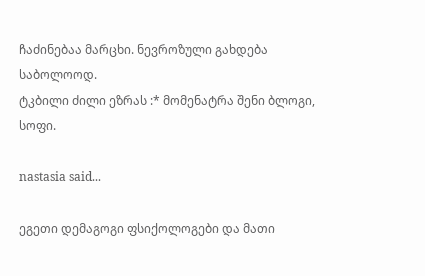ჩაძინებაა მარცხი. ნევროზული გახდება საბოლოოდ.
ტკბილი ძილი ეზრას :* მომენატრა შენი ბლოგი, სოფი.

nastasia said...

ეგეთი დემაგოგი ფსიქოლოგები და მათი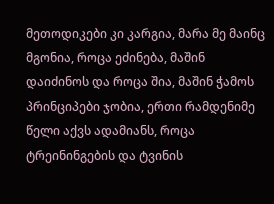მეთოდიკები კი კარგია, მარა მე მაინც მგონია, როცა ეძინება, მაშინ დაიძინოს და როცა შია, მაშინ ჭამოს პრინციპები ჯობია, ერთი რამდენიმე წელი აქვს ადამიანს, როცა ტრეინინგების და ტვინის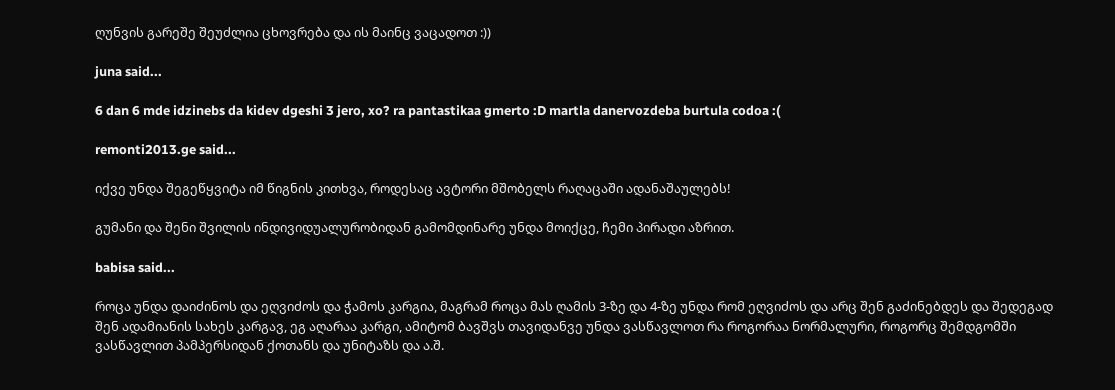ღუნვის გარეშე შეუძლია ცხოვრება და ის მაინც ვაცადოთ :))

juna said...

6 dan 6 mde idzinebs da kidev dgeshi 3 jero, xo? ra pantastikaa gmerto :D martla danervozdeba burtula codoa :(

remonti2013.ge said...

იქვე უნდა შეგეწყვიტა იმ წიგნის კითხვა, როდესაც ავტორი მშობელს რაღაცაში ადანაშაულებს!

გუმანი და შენი შვილის ინდივიდუალურობიდან გამომდინარე უნდა მოიქცე, ჩემი პირადი აზრით.

babisa said...

როცა უნდა დაიძინოს და ეღვიძოს და ჭამოს კარგია, მაგრამ როცა მას ღამის 3-ზე და 4-ზე უნდა რომ ეღვიძოს და არც შენ გაძინებდეს და შედეგად შენ ადამიანის სახეს კარგავ, ეგ აღარაა კარგი, ამიტომ ბავშვს თავიდანვე უნდა ვასწავლოთ რა როგორაა ნორმალური, როგორც შემდგომში ვასწავლით პამპერსიდან ქოთანს და უნიტაზს და ა.შ.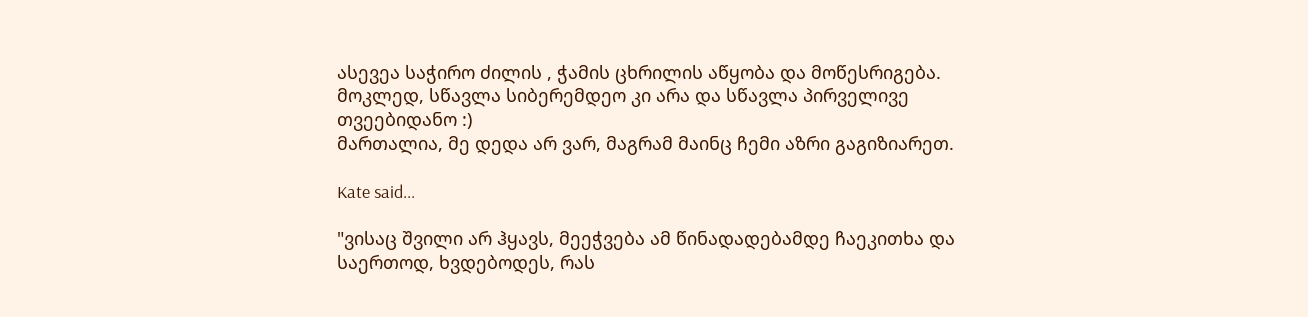ასევეა საჭირო ძილის , ჭამის ცხრილის აწყობა და მოწესრიგება.
მოკლედ, სწავლა სიბერემდეო კი არა და სწავლა პირველივე თვეებიდანო :)
მართალია, მე დედა არ ვარ, მაგრამ მაინც ჩემი აზრი გაგიზიარეთ.

Kate said...

"ვისაც შვილი არ ჰყავს, მეეჭვება ამ წინადადებამდე ჩაეკითხა და საერთოდ, ხვდებოდეს, რას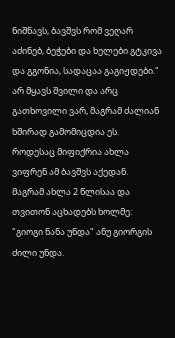ნიშნავს, ბავშვს რომ ვეღარ აძინებ, ბეჭები და ხელები გტკივა და გგონია, სადაცაა გაგიჟდები."
არ მყავს შვილი და არც გათხოვილი ვარ, მაგრამ ძალიან ხშირად გამომიცდია ეს. როდესაც მიფიქრია ახლა ვიფრენ ამ ბავშვს აქედან.
მაგრამ ახლა 2 წლისაა და თვითონ აცხადებს ხოლმე: "გიოგი ნანა უნდა" ანუ გიორგის ძილი უნდა.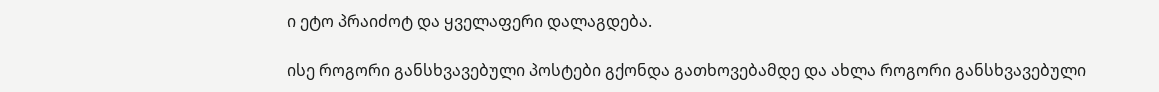ი ეტო პრაიძოტ და ყველაფერი დალაგდება.

ისე როგორი განსხვავებული პოსტები გქონდა გათხოვებამდე და ახლა როგორი განსხვავებული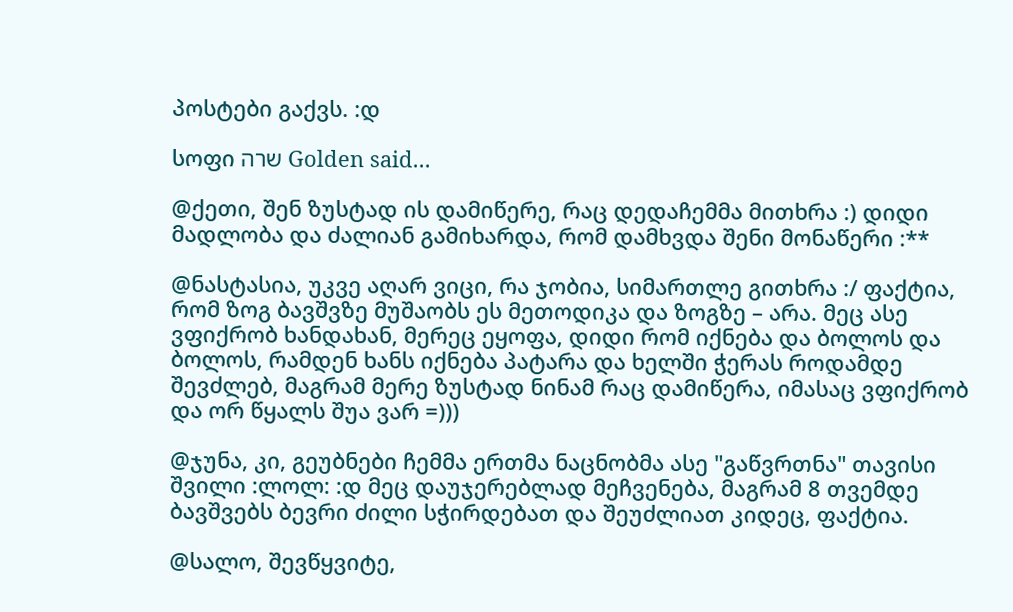პოსტები გაქვს. :დ

სოფი שרה Golden said...

@ქეთი, შენ ზუსტად ის დამიწერე, რაც დედაჩემმა მითხრა :) დიდი მადლობა და ძალიან გამიხარდა, რომ დამხვდა შენი მონაწერი :**

@ნასტასია, უკვე აღარ ვიცი, რა ჯობია, სიმართლე გითხრა :/ ფაქტია, რომ ზოგ ბავშვზე მუშაობს ეს მეთოდიკა და ზოგზე – არა. მეც ასე ვფიქრობ ხანდახან, მერეც ეყოფა, დიდი რომ იქნება და ბოლოს და ბოლოს, რამდენ ხანს იქნება პატარა და ხელში ჭერას როდამდე შევძლებ, მაგრამ მერე ზუსტად ნინამ რაც დამიწერა, იმასაც ვფიქრობ და ორ წყალს შუა ვარ =)))

@ჯუნა, კი, გეუბნები ჩემმა ერთმა ნაცნობმა ასე "გაწვრთნა" თავისი შვილი :ლოლ: :დ მეც დაუჯერებლად მეჩვენება, მაგრამ 8 თვემდე ბავშვებს ბევრი ძილი სჭირდებათ და შეუძლიათ კიდეც, ფაქტია.

@სალო, შევწყვიტე,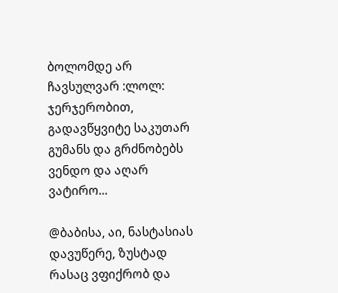ბოლომდე არ ჩავსულვარ :ლოლ: ჯერჯერობით, გადავწყვიტე საკუთარ გუმანს და გრძნობებს ვენდო და აღარ ვატირო...

@ბაბისა, აი, ნასტასიას დავუწერე, ზუსტად რასაც ვფიქრობ და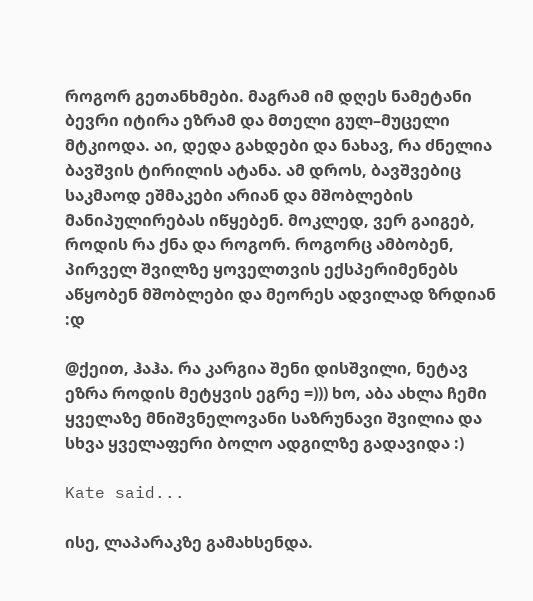როგორ გეთანხმები. მაგრამ იმ დღეს ნამეტანი ბევრი იტირა ეზრამ და მთელი გულ–მუცელი მტკიოდა. აი, დედა გახდები და ნახავ, რა ძნელია ბავშვის ტირილის ატანა. ამ დროს, ბავშვებიც საკმაოდ ეშმაკები არიან და მშობლების მანიპულირებას იწყებენ. მოკლედ, ვერ გაიგებ, როდის რა ქნა და როგორ. როგორც ამბობენ, პირველ შვილზე ყოველთვის ექსპერიმენებს აწყობენ მშობლები და მეორეს ადვილად ზრდიან :დ

@ქეით, ჰაჰა. რა კარგია შენი დისშვილი, ნეტავ ეზრა როდის მეტყვის ეგრე =))) ხო, აბა ახლა ჩემი ყველაზე მნიშვნელოვანი საზრუნავი შვილია და სხვა ყველაფერი ბოლო ადგილზე გადავიდა :)

Kate said...

ისე, ლაპარაკზე გამახსენდა.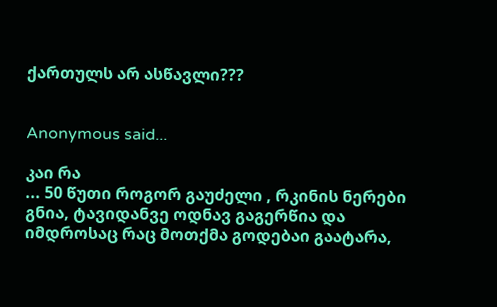ქართულს არ ასწავლი???


Anonymous said...

კაი რა
... 50 წუთი როგორ გაუძელი , რკინის ნერები გნია, ტავიდანვე ოდნავ გაგერწია და იმდროსაც რაც მოთქმა გოდებაი გაატარა,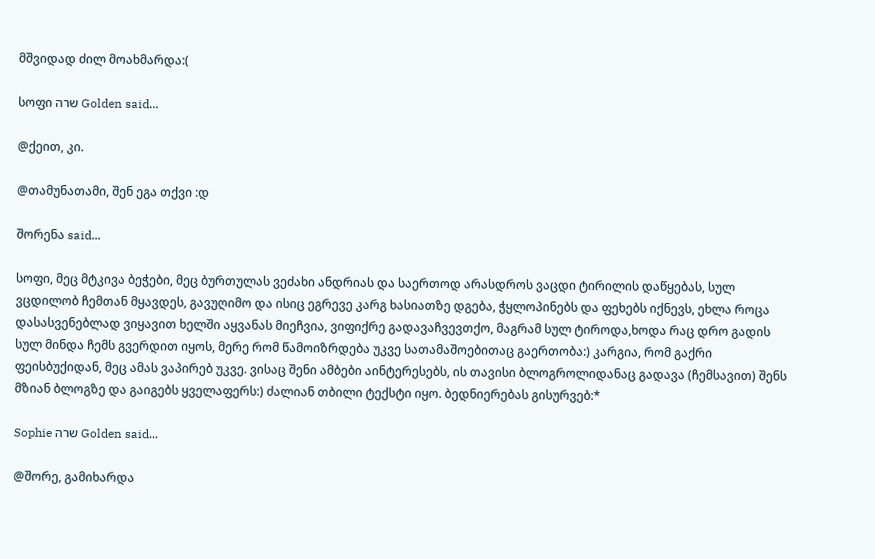მშვიდად ძილ მოახმარდა:(

სოფი שרה Golden said...

@ქეით, კი.

@თამუნათამი, შენ ეგა თქვი :დ

შორენა said...

სოფი, მეც მტკივა ბეჭები, მეც ბურთულას ვეძახი ანდრიას და საერთოდ არასდროს ვაცდი ტირილის დაწყებას, სულ ვცდილობ ჩემთან მყავდეს, გავუღიმო და ისიც ეგრევე კარგ ხასიათზე დგება, ჭყლოპინებს და ფეხებს იქნევს, ეხლა როცა დასასვენებლად ვიყავით ხელში აყვანას მიეჩვია, ვიფიქრე გადავაჩვევთქო, მაგრამ სულ ტიროდა,ხოდა რაც დრო გადის სულ მინდა ჩემს გვერდით იყოს, მერე რომ წამოიზრდება უკვე სათამაშოებითაც გაერთობა:) კარგია, რომ გაქრი ფეისბუქიდან, მეც ამას ვაპირებ უკვე. ვისაც შენი ამბები აინტერესებს, ის თავისი ბლოგროლიდანაც გადავა (ჩემსავით) შენს მზიან ბლოგზე და გაიგებს ყველაფერს:) ძალიან თბილი ტექსტი იყო. ბედნიერებას გისურვებ:*

Sophie שרה Golden said...

@შორე, გამიხარდა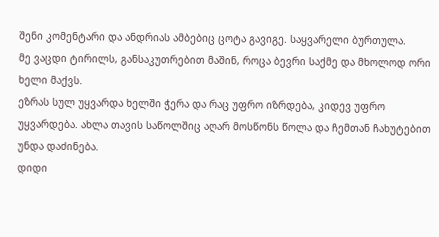შენი კომენტარი და ანდრიას ამბებიც ცოტა გავიგე. საყვარელი ბურთულა.
მე ვაცდი ტირილს, განსაკუთრებით მაშინ, როცა ბევრი საქმე და მხოლოდ ორი ხელი მაქვს.
ეზრას სულ უყვარდა ხელში ჭერა და რაც უფრო იზრდება, კიდევ უფრო უყვარდება. ახლა თავის საწოლშიც აღარ მოსწონს წოლა და ჩემთან ჩახუტებით უნდა დაძინება.
დიდი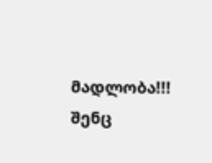მადლობა!!! შენც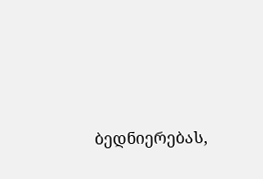ბედნიერებას,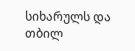სიხარულს და თბილ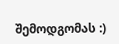შემოდგომას :)